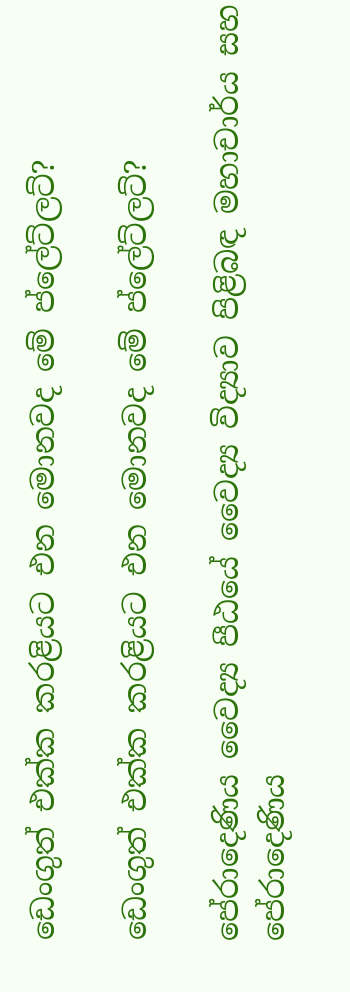ඩෙංගුත් එක්ක කරළියට එන මොනවද මේ ප්ලේට්ලට්?

ඩෙංගුත් එක්ක කරළියට එන මොනවද මේ ප්ලේට්ලට්?

පේරාදෙණිය වෛද්‍ය පීඨයේ වෛද්‍ය විද්‍යාව පිළිබඳ මහාචාර්ය සහ පේරාදෙණිය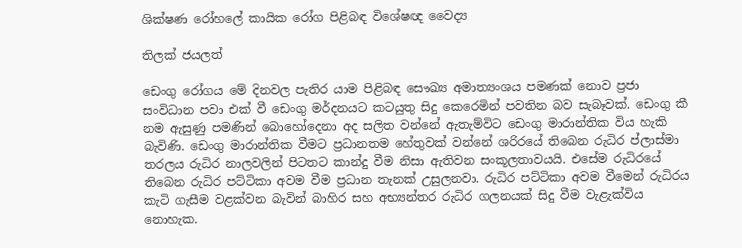ශික්ෂණ රෝහලේ කායික රෝග පිළිබඳ විශේෂඥ වෛද්‍ය

තිලක් ජයලත්

ඩෙංගු රෝගය මේ දිනවල පැතිර යාම පිළිබඳ සෞඛ්‍ය අමාත්‍යංශය පමණක් නොව ප්‍රජා සංවිධාන පවා එක් වී ඩෙංගු මර්දනයට කටයුතු සිදු කෙරෙමින් පවතින බව සැබෑවක්. ඩෙංගු කී නම ඇසුණු පමණින් බොහෝදෙනා අද සලිත වන්නේ ඇතැම්විට ඩෙංගු මාරාන්තික විය හැකි බැවිණි. ඩෙංගු මාරාන්තික වීමට ප්‍රධානතම හේතුවක් වන්නේ ශරිරයේ තිබෙන රුධිර ප්ලාස්මා තරලය රුධිර නාලවලින් පිටතට කාන්දු වීම නිසා ඇතිවන සංකූලතාවයයි. එසේම රුධිරයේ තිබෙන රුධිර පට්ටිකා අවම වීම ප්‍රධාන තැනක් උසුලනවා. රුධිර පට්ටිකා අවම වීමෙන් රුධිරය කැටි ගැසීම වළක්වන බැවින් බාහිර සහ අභ්‍යන්තර රුධිර ගලනයක් සිදු වීම වැළැක්විය නොහැක.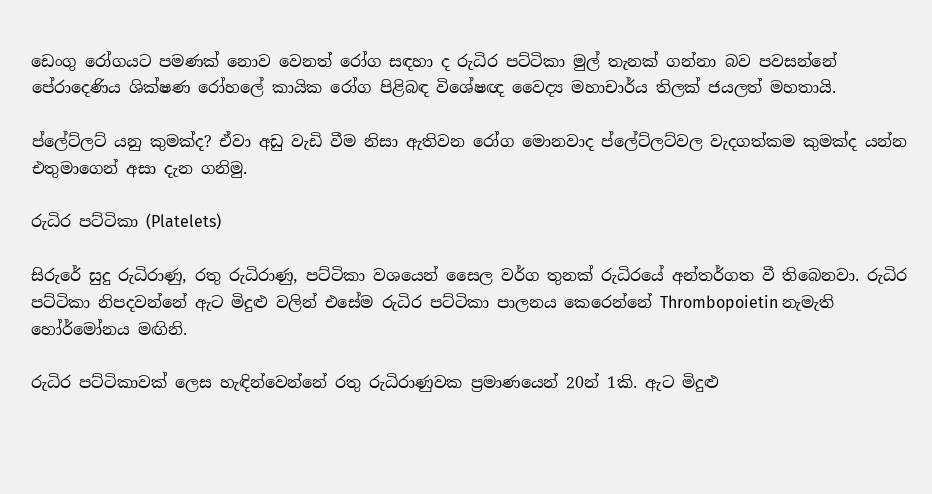ඩෙංගු රෝගයට පමණක් නොව වෙනත් රෝග සඳහා ද රුධිර පට්ටිකා මුල් තැනක් ගන්නා බව පවසන්නේ පේරාදෙණිය ශික්ෂණ රෝහලේ කායික රෝග පිළිබඳ විශේෂඥ වෛද්‍ය මහාචාර්ය තිලක් ජයලත් මහතායි.

ප්ලේට්ලට් යනු කුමක්ද? ඒවා අඩු වැඩි වීම නිසා ඇතිවන රෝග මොනවාද ප්ලේට්ලට්වල වැදගත්කම කුමක්ද යන්න එතුමාගෙන් අසා දැන ගනිමු.

රුධිර පට්ටිකා (Platelets)

සිරුරේ සුදු රුධිරාණු, රතු රුධිරාණු, පට්ටිකා වශයෙන් සෛල වර්ග තුනක් රුධිරයේ අන්තර්ගත වී තිබෙනවා. රුධිර පට්ටිකා නිපදවන්නේ ඇට මිදුළු වලින් එසේම රුධිර පට්ටිකා පාලනය කෙරෙන්නේ Thrombopoietin නැමැති හෝර්මෝනය මඟිනි.

රුධිර පට්ටිකාවක් ලෙස හැඳින්වෙන්නේ රතු රුධිරාණුවක ප්‍රමාණයෙන් 20න් 1කි. ඇට මිදුළු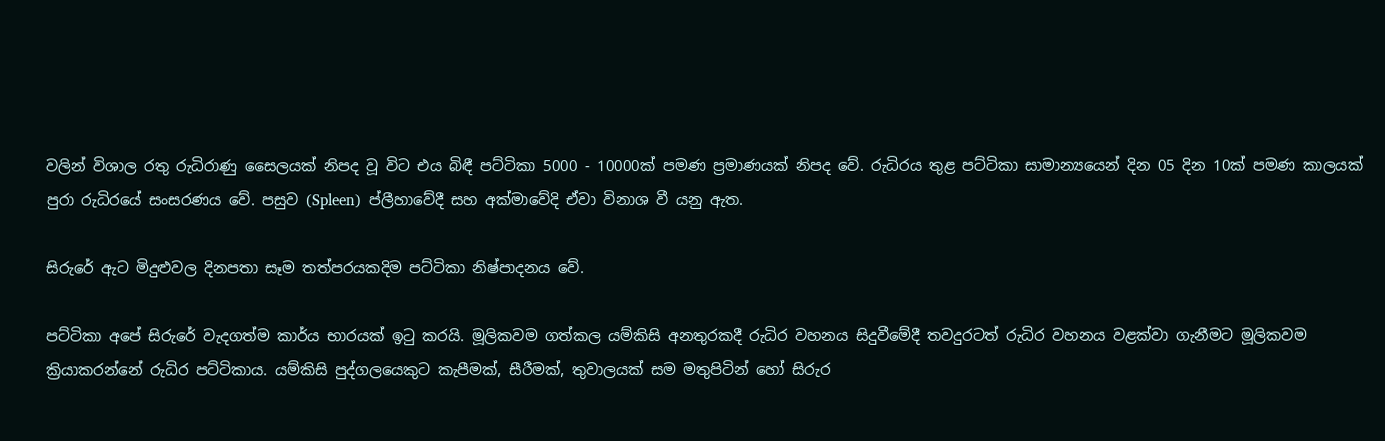වලින් විශාල රතු රුධිරාණු සෛලයක් නිපද වූ විට එය බිඳී පට්ටිකා 5000 - 10000ක් පමණ ප්‍රමාණයක් නිපද වේ. රුධිරය තුළ පට්ටිකා සාමාන්‍යයෙන් දින 05 දින 10ක් පමණ කාලයක් පුරා රුධිරයේ සංසරණය වේ. පසුව (Spleen)  ප්ලීහාවේදී සහ අක්මාවේදි ඒවා විනාශ වී යනු ඇත.

සිරුරේ ඇට මිදුළුවල දිනපතා සෑම තත්පරයකදිම පට්ටිකා නිෂ්පාදනය වේ.

පට්ටිකා අපේ සිරුරේ වැදගත්ම කාර්ය භාරයක් ඉටු කරයි. මූලිකවම ගත්කල යම්කිසි අනතුරකදී රුධිර වහනය සිදුවීමේදී තවදුරටත් රුධිර වහනය වළක්වා ගැනීමට මූලිකවම ක්‍රියාකරන්නේ රුධිර පට්ටිකාය. යම්කිසි පුද්ගලයෙකුට කැපීමක්, සීරීමක්, තුවාලයක් සම මතුපිටින් හෝ සිරුර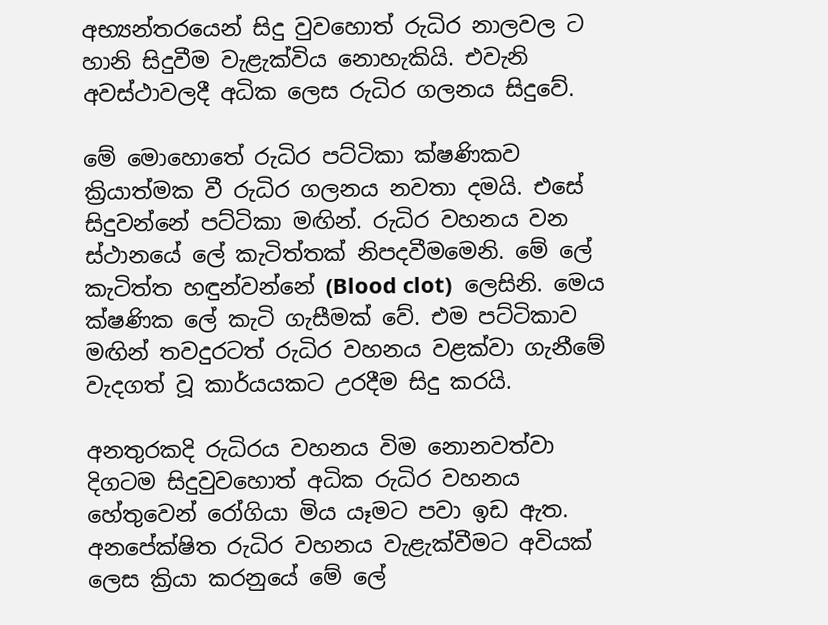අභ්‍යන්තරයෙන් සිදු වුවහොත් රුධිර නාලවල ට හානි සිදුවීම වැළැක්විය නොහැකියි. එවැනි අවස්ථාවලදී අධික ලෙස රුධිර ගලනය සිදුවේ.

මේ මොහොතේ රුධිර පට්ටිකා ක්ෂණිකව ක්‍රියාත්මක වී රුධිර ගලනය නවතා දමයි. එසේ සිදුවන්නේ පට්ටිකා මඟින්. රුධිර වහනය වන ස්ථානයේ ලේ කැටිත්තක් නිපදවීමමෙනි. මේ ලේ කැටිත්ත හඳුන්වන්නේ (Blood clot)  ලෙසිනි. මෙය ක්ෂණික ලේ කැටි ගැසීමක් වේ. එම පට්ටිකාව මඟින් තවදුරටත් රුධිර වහනය වළක්වා ගැනීමේ වැදගත් වූ කාර්යයකට උරදීම සිදු කරයි.

අනතුරකදි රුධිරය වහනය විම නොනවත්වා දිගටම සිදුවුවහොත් අධික රුධිර වහනය හේතුවෙන් රෝගියා මිය යෑමට පවා ඉඩ ඇත. අනපේක්ෂිත රුධිර වහනය වැළැක්වීමට අවියක් ලෙස ක්‍රියා කරනුයේ මේ ලේ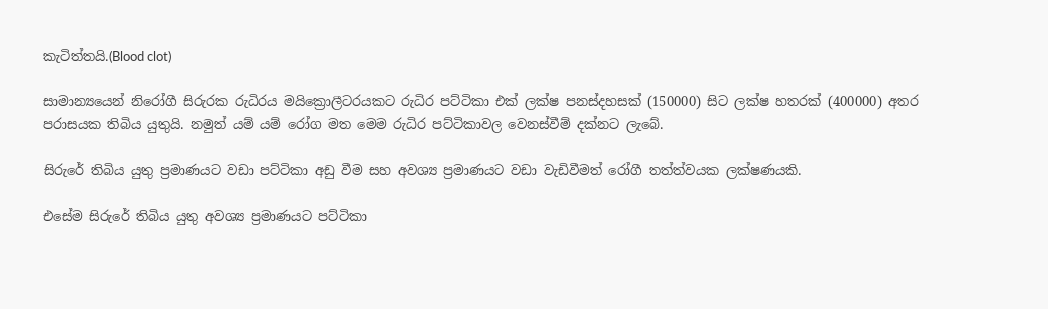කැටිත්තයි.(Blood clot)

සාමාන්‍යයෙන් නිරෝගී සිරුරක රුධිරය මයික්‍රොලීටරයකට රුධිර පට්ටිකා එක් ලක්ෂ පනස්දහසක් (150000) සිට ලක්ෂ හතරක් (400000) අතර පරාසයක තිබිය යුතුයි. නමුත් යම් යම් රෝග මත මෙම රුධිර පට්ටිකාවල වෙනස්වීම් දක්නට ලැබේ.

සිරුරේ තිබිය යුතු ප්‍රමාණයට වඩා පට්ටිකා අඩු වීම සහ අවශ්‍ය ප්‍රමාණයට වඩා වැඩිවීමත් රෝගී තත්ත්වයක ලක්ෂණයකි.

එසේම සිරුරේ තිබිය යුතු අවශ්‍ය ප්‍රමාණයට පට්ටිකා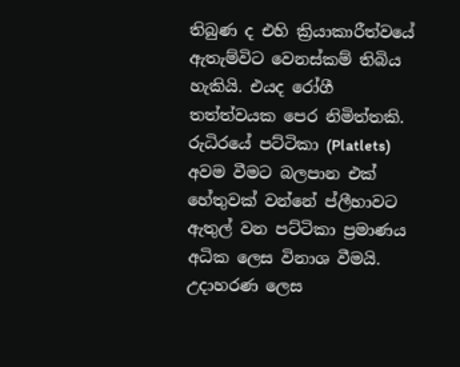තිබුණ ද එහි ක්‍රියාකාරීත්වයේ ඇතැම්විට වෙනස්කම් තිබිය හැකියි. එයද රෝගී තත්ත්වයක පෙර නිමිත්තකි. රුධිරයේ පට්ටිකා (Platlets)  අවම වීමට බලපාන එක් හේතුවක් වන්නේ ප්ලීහාවට ඇතුල් වන පට්ටිකා ප්‍රමාණය අධික ලෙස විනාශ වීමයි. උදාහරණ ලෙස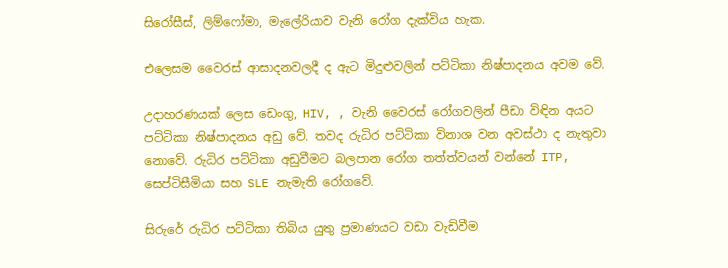සිරෝසීස්, ලිම්ෆෝමා, මැලේරියාව වැනි රෝග දැක්විය හැක.

එලෙසම වෛරස් ආසාදනවලදී ද ඇට මිදුළුවලින් පට්ටිකා නිෂ්පාදනය අවම වේ.

උදාහරණයක් ලෙස ඩෙංගු, HIV, , වැනි වෛරස් රෝගවලින් පීඩා විඳින අයට පට්ටිකා නිෂ්පාදනය අඩු වේ. තවද රුධිර පට්ටිකා විනාශ වන අවස්ථා ද නැතුවා නොවේ. රුධිර පට්ටිකා අඩුවීමට බලපාන රෝග තත්ත්වයන් වන්නේ ITP, සෙප්ටිසීමියා සහ SLE නැමැති රෝගවේ.

සිරුරේ රුධිර පට්ටිකා තිබිය යුතු ප්‍රමාණයට වඩා වැඩිවීම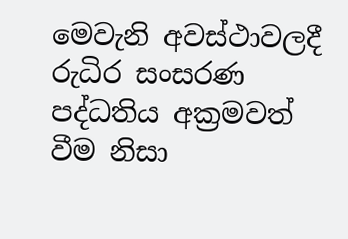මෙවැනි අවස්ථාවලදී රුධිර සංසරණ පද්ධතිය අක්‍රමවත් වීම නිසා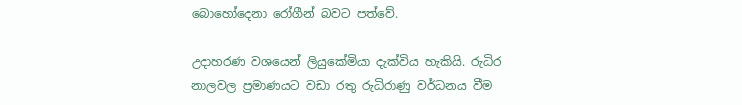බොහෝදෙනා රෝගීන් බවට පත්වේ.

උදාහරණ වශයෙන් ලියුකේමියා දැක්විය හැකියි. රුධිර නාලවල ප්‍රමාණයට වඩා රතු රුධිරාණු වර්ධනය වීම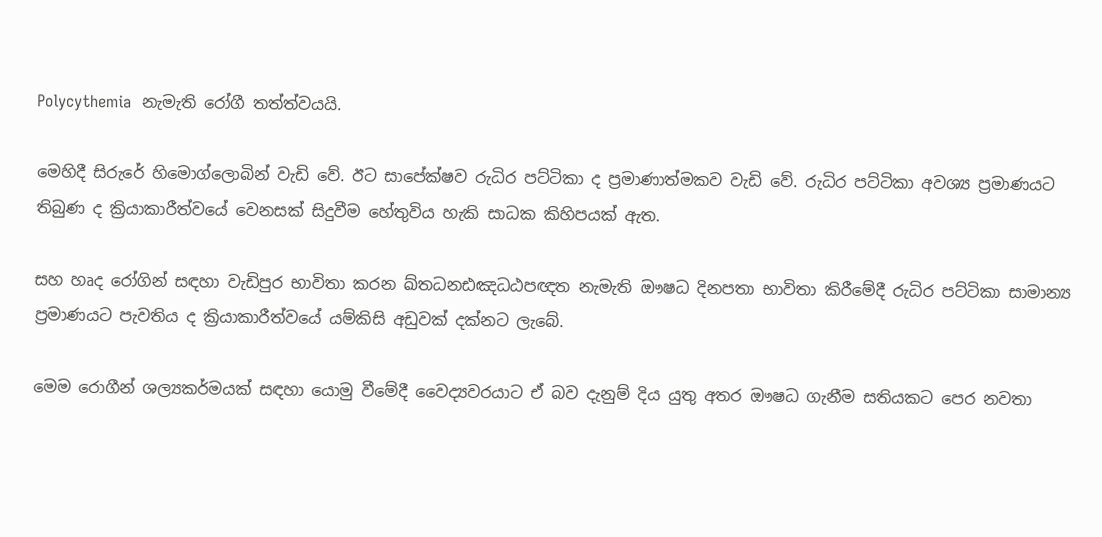Polycythemia  නැමැති රෝගී තත්ත්වයයි.

මෙහිදී සිරුරේ හිමොග්ලොබින් වැඩි වේ. ඊට සාපේක්ෂව රුධිර පට්ටිකා ද ප්‍රමාණාත්මකව වැඩි වේ. රුධිර පට්ටිකා අවශ්‍ය ප්‍රමාණයට තිබුණ ද ක්‍රියාකාරීත්වයේ වෙනසක් සිදුවීම හේතුවිය හැකි සාධක කිහිපයක් ඇත.

සහ හෘද රෝගින් සඳහා වැඩිපුර භාවිතා කරන ඛ්තධනඪඤධඨපඥත නැමැති ඖෂධ දිනපතා භාවිතා කිරීමේදී රුධිර පට්ටිකා සාමාන්‍ය ප්‍රමාණයට පැවතිය ද ක්‍රියාකාරීත්වයේ යම්කිසි අඩුවක් දක්නට ලැබේ.

මෙම රොගීන් ශල්‍යකර්මයක් සඳහා යොමු වීමේදී වෛද්‍යවරයාට ඒ බව දැනුම් දිය යුතු අතර ඖෂධ ගැනීම සතියකට පෙර නවතා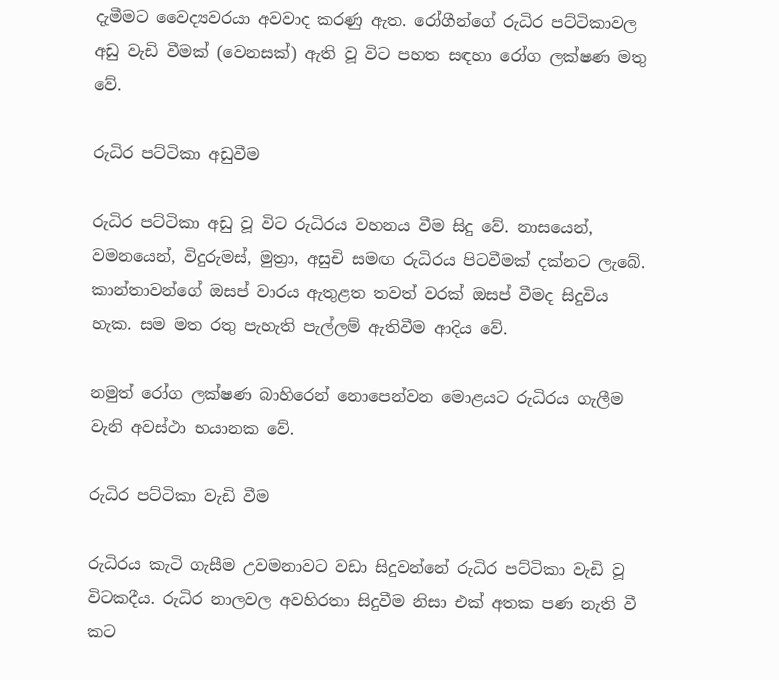දැමීමට වෛද්‍යවරයා අවවාද කරණු ඇත. රෝගීන්ගේ රුධිර පට්ටිකාවල අඩු වැඩි වීමක් (වෙනසක්) ඇති වූ විට පහත සඳහා රෝග ලක්ෂණ මතු වේ.

රුධිර පට්ටිකා අඩුවීම

රුධිර පට්ටිකා අඩු වූ විට රුධිරය වහනය වීම සිදු වේ. නාසයෙන්, වමනයෙන්, විදුරුමස්, මුත්‍රා, අසුචි සමඟ රුධිරය පිටවීමක් දක්නට ලැබේ. කාන්තාවන්ගේ ඔසප් වාරය ඇතුළත තවත් වරක් ඔසප් වීමද සිදුවිය හැක. සම මත රතු පැහැති පැල්ලම් ඇතිවීම ආදිය වේ.

නමුත් රෝග ලක්ෂණ බාහිරෙන් නොපෙන්වන මොළයට රුධිරය ගැලීම වැනි අවස්ථා භයානක වේ.

රුධිර පට්ටිකා වැඩි වීම

රුධිරය කැටි ගැසීම උවමනාවට වඩා සිදුවන්නේ රුධිර පට්ටිකා වැඩි වූ විටකදීය. රුධිර නාලවල අවහිරතා සිදුවීම නිසා එක් අතක පණ නැති වී කට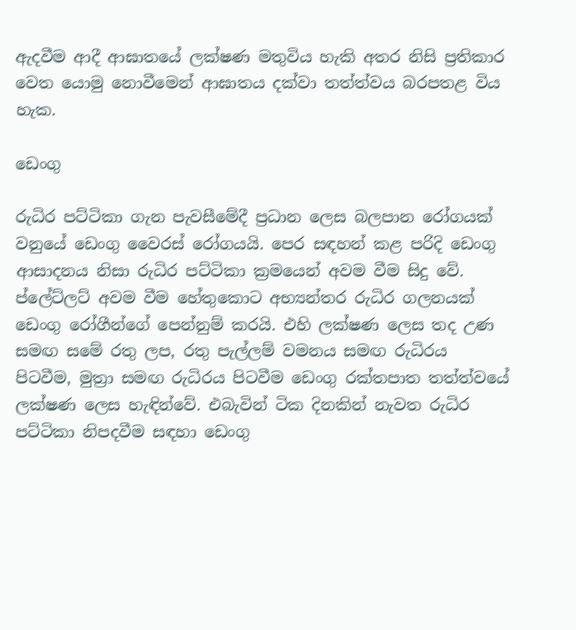ඇදවීම ආදී ආඝාතයේ ලක්ෂණ මතුවිය හැකි අතර නිසි ප්‍රතිකාර වෙත යොමු නොවීමෙන් ආඝාතය දක්වා තත්ත්වය බරපතළ විය හැක.

ඩෙංගු

රුධිර පට්ටිකා ගැන පැවසීමේදී ප්‍රධාන ලෙස බලපාන රෝගයක් වනුයේ ඩෙංගු වෛරස් රෝගයයි. පෙර සඳහන් කළ පරිදි ඩෙංගු ආසාදනය නිසා රුධිර පට්ටිකා ක්‍රමයෙන් අවම වීම සිදු වේ. ප්ලේට්ලට් අවම වීම හේතුකොට අභ්‍යන්තර රුධිර ගලනයක් ඩෙංගු රෝගීන්ගේ පෙන්නුම් කරයි. එහි ලක්ෂණ ලෙස තද උණ සමඟ සමේ රතු ලප, රතු පැල්ලම් වමනය සමඟ රුධිරය පිටවීම, මුත්‍රා සමඟ රුධිරය පිටවීම ඩෙංගු රක්තපාත තත්ත්වයේ ලක්ෂණ ලෙස හැඳින්වේ. එබැවින් ටික දිනකින් නැවත රුධිර පට්ටිකා නිපදවීම සඳහා ඩෙංගු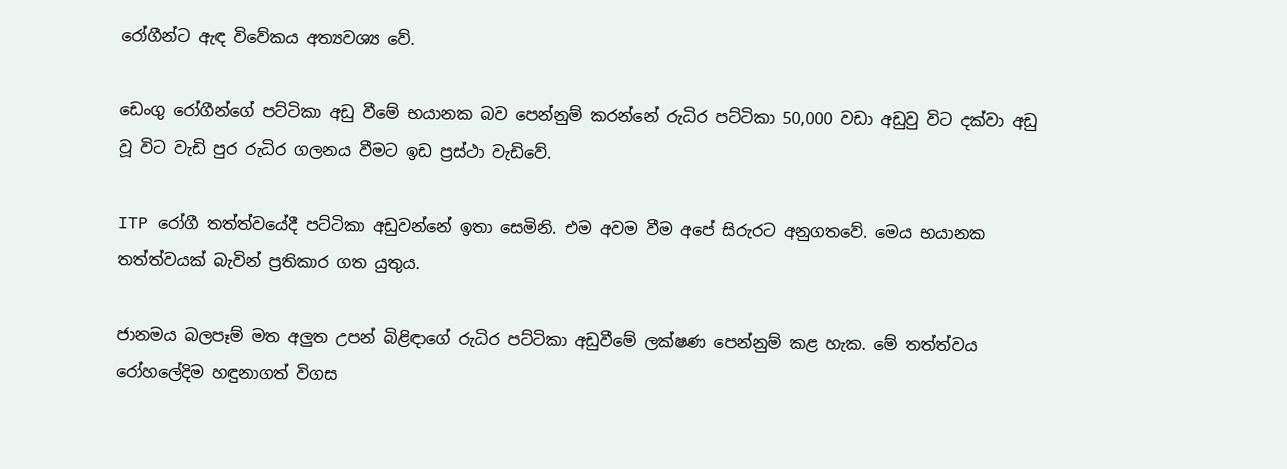රෝගීන්ට ඇඳ විවේකය අත්‍යවශ්‍ය වේ.

ඩෙංගු රෝගීන්ගේ පට්ටිකා අඩු වීමේ භයානක බව පෙන්නුම් කරන්නේ රුධිර පට්ටිකා 50,000 වඩා අඩුවු විට දක්වා අඩු වූ විට වැඩි පුර රුධිර ගලනය වීමට ඉඩ ප්‍රස්ථා වැඩිවේ.

ITP රෝගී තත්ත්වයේදී පට්ටිකා අඩුවන්නේ ඉතා සෙමිනි. එම අවම වීම අපේ සිරුරට අනුගතවේ. මෙය භයානක තත්ත්වයක් බැවින් ප්‍රතිකාර ගත යුතුය.

ජානමය බලපෑම් මත අලුත උපන් බිළිඳාගේ රුධිර පට්ටිකා අඩුවීමේ ලක්ෂණ පෙන්නුම් කළ හැක. මේ තත්ත්වය රෝහලේදිම හඳුනාගත් විගස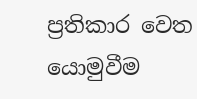ප්‍රතිකාර වෙත යොමුවීම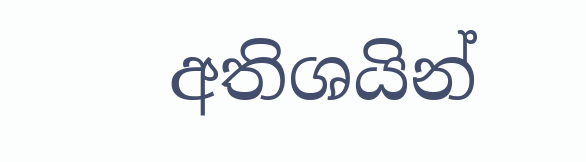අතිශයින්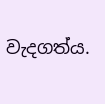වැදගත්ය.